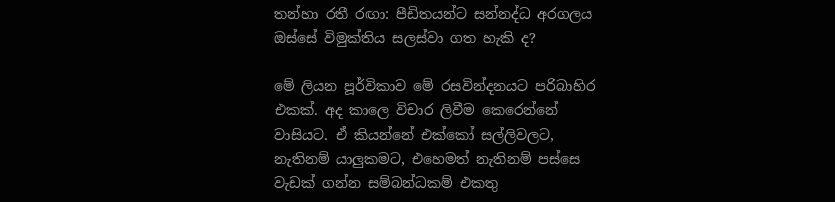තන්හා රතී රඟා: පීඩිතයන්ට සන්නද්ධ අරගලය ඔස්සේ විමුක්තිය සලස්වා ගත හැකි ද?

මේ ලියන පූර්විකාව මේ රසවින්දනයට පරිබාහිර එකක්. අද කාලෙ විචාර ලිවීම කෙරෙන්නේ වාසියට. ඒ කියන්නේ එක්කෝ සල්ලිවලට, නැතිනම් යාලුකමට, එහෙමත් නැතිනම් පස්සෙ වැඩක් ගන්න සම්බන්ධකම් එකතු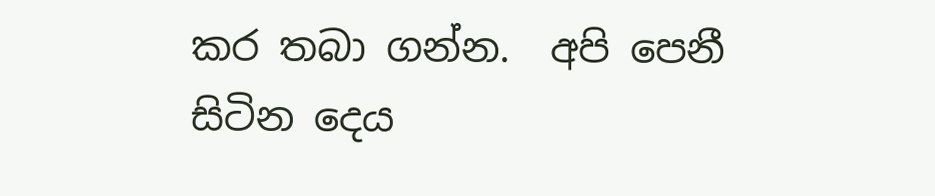කර තබා ගන්න.  අපි පෙනී සිටින දෙය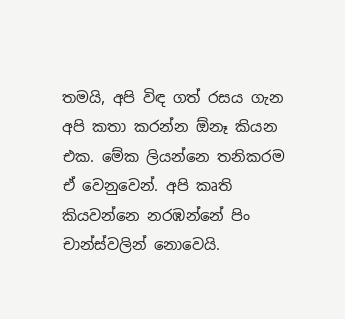තමයි, අපි විඳ ගත් රසය ගැන අපි කතා කරන්න ඕනෑ කියන එක. මේක ලියන්නෙ තනිකරම ඒ වෙනුවෙන්. අපි කෘති කියවන්නෙ නරඹන්නේ පිං චාන්ස්වලින් නොවෙයි.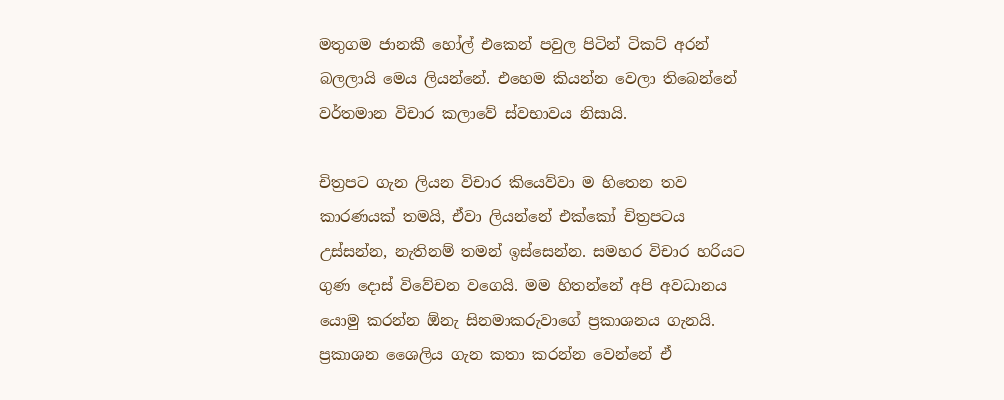මතුගම ජානකී හෝල් එකෙන් පවුල පිටින් ටිකට් අරන් බලලායි මෙය ලියන්නේ. එහෙම කියන්න වෙලා තිබෙන්නේ වර්තමාන විචාර කලාවේ ස්වභාවය නිසායි.

චිත්‍රපට ගැන ලියන විචාර කියෙව්වා ම හිතෙන තව කාරණයක් තමයි, ඒවා ලියන්නේ එක්කෝ චිත්‍රපටය උස්සන්න, නැතිනම් තමන් ඉස්සෙන්න. සමහර විචාර හරියට ගුණ දොස් විවේචන වගෙයි. මම හිතන්නේ අපි අවධානය යොමු කරන්න ඕනැ සිනමාකරුවාගේ ප්‍රකාශනය ගැනයි. ප්‍රකාශන ශෛලිය ගැන කතා කරන්න වෙන්නේ ඒ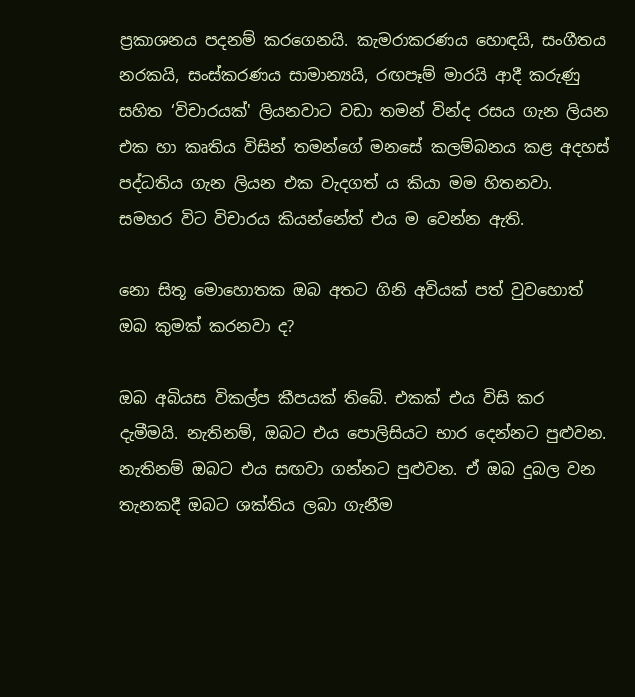ප්‍රකාශනය පදනම් කරගෙනයි. කැමරාකරණය හොඳයි, සංගීතය නරකයි, සංස්කරණය සාමාන්‍යයි, රඟපෑම් මාරයි ආදී කරුණු සහිත ‘විචාරයක්' ලියනවාට වඩා තමන් වින්ද රසය ගැන ලියන එක හා කෘතිය විසින් තමන්ගේ මනසේ කලම්බනය කළ අදහස් පද්ධතිය ගැන ලියන එක වැදගත් ය කියා මම හිතනවා. සමහර විට විචාරය කියන්නේත් එය ම වෙන්න ඇති.

නො සිතූ මොහොතක ඔබ අතට ගිනි අවියක් පත් වුවහොත් ඔබ කුමක් කරනවා ද?

ඔබ අබියස විකල්ප කීපයක් තිබේ. එකක් එය විසි කර දැමීමයි. නැතිනම්, ඔබට එය පොලිසියට භාර දෙන්නට පුළුවන. නැතිනම් ඔබට එය සඟවා ගන්නට පුළුවන. ඒ ඔබ දුබල වන තැනකදී ඔබට ශක්තිය ලබා ගැනීම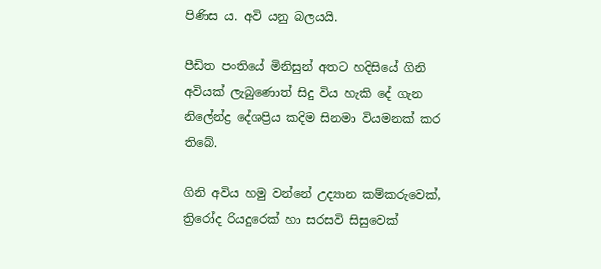පිණිස ය. අවි යනු බලයයි.

පීඩිත පංතියේ මිනිසුන් අතට හදිසියේ ගිනි අවියක් ලැබුණොත් සිදු විය හැකි දේ ගැන නිලේන්ද්‍ර දේශප්‍රිය කදිම සිනමා වියමනක් කර තිබේ.

ගිනි අවිය හමු වන්නේ උද්‍යාන කම්කරුවෙක්, ත්‍රිරෝද රියදුරෙක් හා සරසවි සිසුවෙක්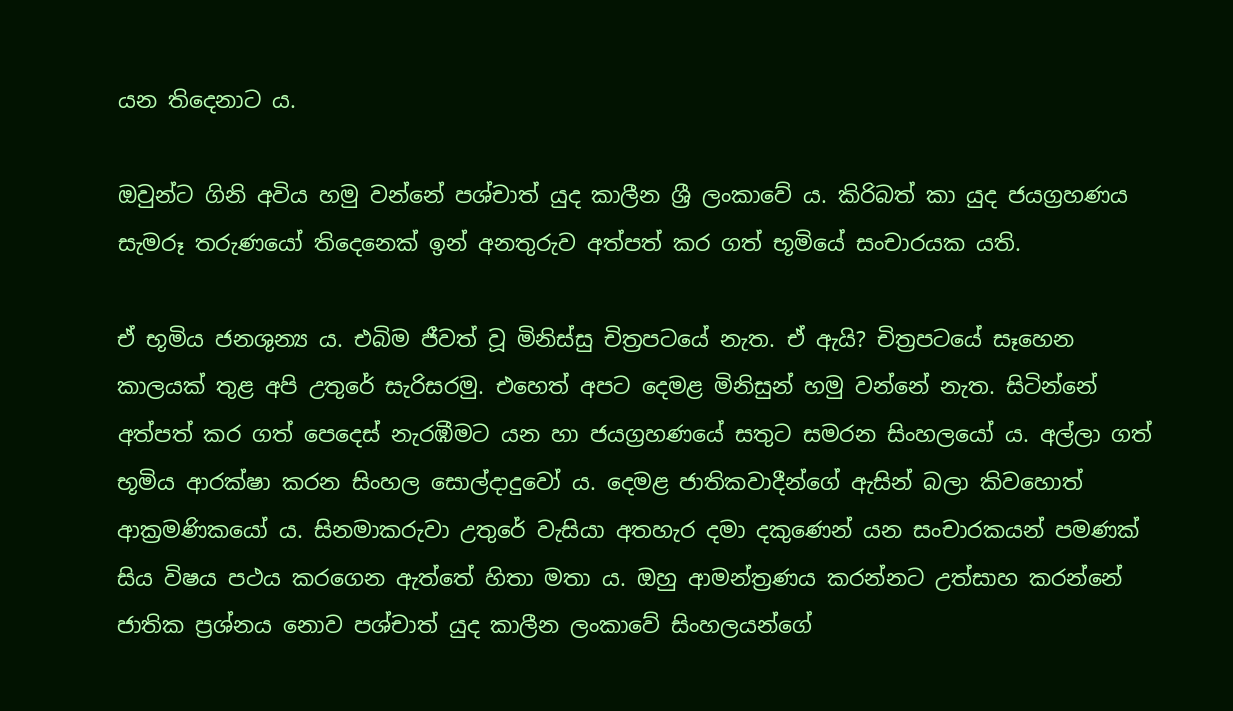යන තිදෙනාට ය.

ඔවුන්ට ගිනි අවිය හමු වන්නේ පශ්චාත් යුද කාලීන ශ්‍රී ලංකාවේ ය. කිරිබත් කා යුද ජයග්‍රහණය සැමරූ තරුණයෝ තිදෙනෙක් ඉන් අනතුරුව අත්පත් කර ගත් භූමියේ සංචාරයක යති.

ඒ භූමිය ජනශුන්‍ය ය. එබිම ජීවත් වූ මිනිස්සු චිත්‍රපටයේ නැත. ඒ ඇයි? චිත්‍රපටයේ සෑහෙන කාලයක් තුළ අපි උතුරේ සැරිසරමු. එහෙත් අපට දෙමළ මිනිසුන් හමු වන්නේ නැත. සිටින්නේ අත්පත් කර ගත් පෙදෙස් නැරඹීමට යන හා ජයග්‍රහණයේ සතුට සමරන සිංහලයෝ ය. අල්ලා ගත් භූමිය ආරක්ෂා කරන සිංහල සොල්දාදුවෝ ය. දෙමළ ජාතිකවාදීන්ගේ ඇසින් බලා කිවහොත් ආක්‍රමණිකයෝ ය. සිනමාකරුවා උතුරේ වැසියා අතහැර දමා දකුණෙන් යන සංචාරකයන් පමණක් සිය විෂය පථය කරගෙන ඇත්තේ හිතා මතා ය. ඔහු ආමන්ත්‍රණය කරන්නට උත්සාහ කරන්නේ ජාතික ප්‍රශ්නය නොව පශ්චාත් යුද කාලීන ලංකාවේ සිංහලයන්ගේ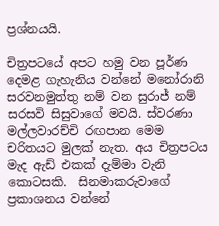ප්‍රශ්නයයි.

චිත්‍රපටයේ අපට හමු වන පූර්ණ දෙමළ ගැහැනිය වන්නේ මනෝරානි සරවනමුත්තු නම් වන සුරාජ් නම් සරසවි සිසුවාගේ මවයි. ස්වරණා මල්ලවාරච්චි රඟපාන මෙම චරිතයට මුලක් නැත. අය චිත්‍රපටය මැද ඇඩ් එකක් දැම්මා වැනි කොටසකි.  සිනමාකරුවාගේ ප්‍රකාශනය වන්නේ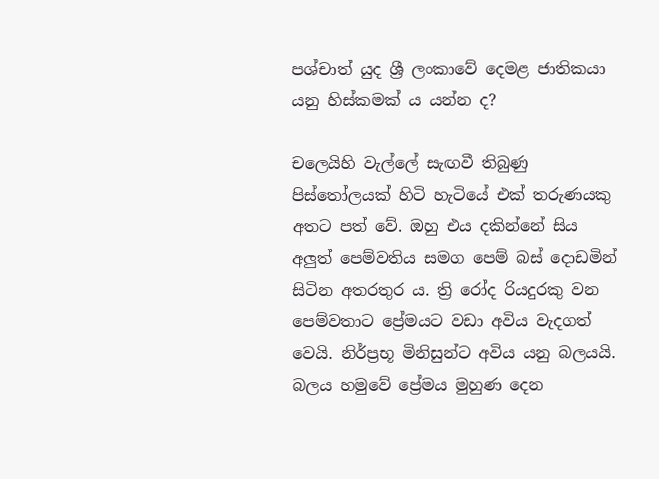පශ්චාත් යුද ශ්‍රී ලංකාවේ දෙමළ ජාතිකයා යනු හිස්කමක් ය යන්න ද?

චලෙයිහි වැල්ලේ සැඟවී තිබුණු පිස්තෝලයක් හිටි හැටියේ එක් තරුණයකු අතට පත් වේ. ඔහු එය දකින්නේ සිය අලුත් පෙම්වතිය සමග පෙම් බස් දොඩමින් සිටින අතරතුර ය. ත්‍රි රෝද රියදුරකු වන පෙම්වතාට ප්‍රේමයට වඩා අවිය වැදගත් වෙයි. නිර්ප්‍රභූ මිනිසුන්ට අවිය යනු බලයයි. බලය හමුවේ ප්‍රේමය මුහුණ දෙන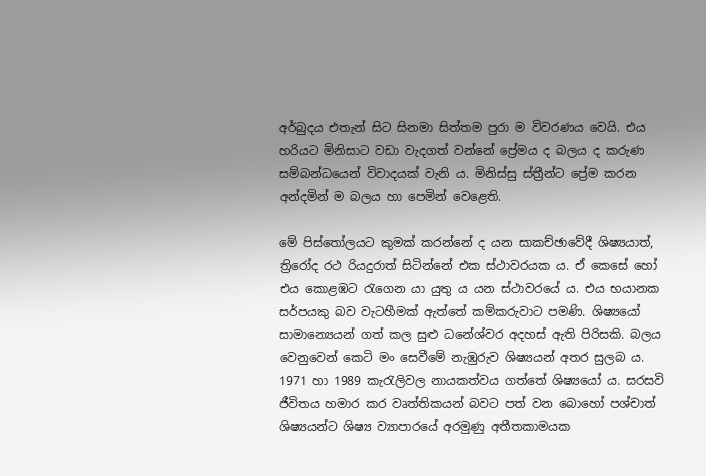අර්බුදය එතැන් සිට සිනමා සිත්තම පුරා ම විවරණය වෙයි. එය හරියට මිනිසාට වඩා වැදගත් වන්නේ ප්‍රේමය ද බලය ද කරුණ සම්බන්ධයෙන් විවාදයක් වැනි ය. මිනිස්සු ස්ත්‍රීන්ට ප්‍රේම කරන අන්දමින් ම බලය හා පෙමින් වෙළෙති.

මේ පිස්තෝලයට කුමක් කරන්නේ ද යන සාකච්ඡාවේදී ශිෂ්‍යයාත්, ත්‍රිරෝද රථ රියදුරාත් සිටින්නේ එක ස්ථාවරයක ය. ඒ කෙසේ හෝ එය කොළඹට රැගෙන යා යුතු ය යන ස්ථාවරයේ ය. එය භයානක සර්පයකු බව වැටහීමක් ඇත්තේ කම්කරුවාට පමණි. ශිෂ්‍යයෝ සාමාන්‍යෙයන් ගත් කල සුළු ධනේශ්වර අදහස් ඇති පිරිසකි. බලය වෙනුවෙන් කෙටි මං සෙවීමේ නැඹුරුව ශිෂ්‍යයන් අතර සුලබ ය. 1971 හා 1989 කැරැලිවල නායකත්වය ගත්තේ ශිෂ්‍යයෝ ය. සරසවි ජීවිතය හමාර කර වෘත්තිකයන් බවට පත් වන බොහෝ පශ්චාත් ශිෂ්‍යයන්ට ශිෂ්‍ය ව්‍යාපාරයේ අරමුණු අතීතකාමයක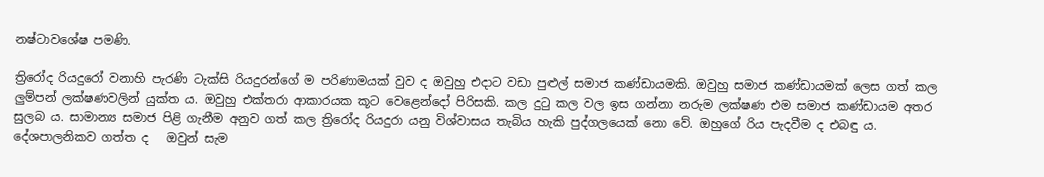නෂ්ටාවශේෂ පමණි.

ත්‍රිරෝද රියදුරෝ වනාහි පැරණි ටැක්සි රියදුරන්ගේ ම පරිණාමයක් වුව ද ඔවුහු එදාට වඩා පුළුල් සමාජ කණ්ඩායමකි. ඔවුහු සමාජ කණ්ඩායමක් ලෙස ගත් කල ලුම්පන් ලක්ෂණවලින් යුක්ත ය. ඔවුහු එක්තරා ආකාරයක කූට වෙළෙන්දෝ පිරිසකි. කල දුටු කල වල ඉස ගන්නා නරුම ලක්ෂණ එම සමාජ කණ්ඩායම අතර සුලබ ය. සාමාන්‍ය සමාජ පිළි ගැනීම අනුව ගත් කල ත්‍රිරෝද රියදුරා යනු විශ්වාසය තැබිය හැකි පුද්ගලයෙක් නො වේ. ඔහුගේ රිය පැදවීම ද එබඳු ය. දේශපාලනිකව ගත්ත ද   ඔවුන් සැම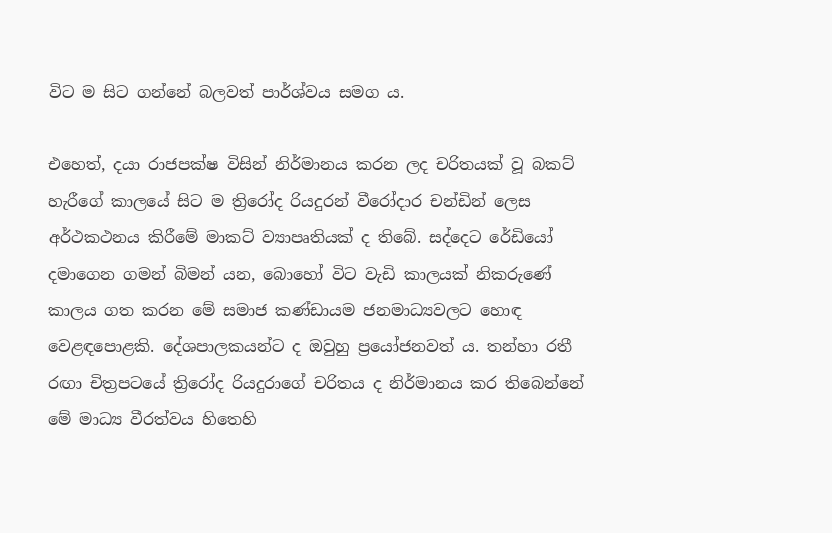විට ම සිට ගන්නේ බලවත් පාර්ශ්වය සමග ය.

එහෙත්, දයා රාජපක්ෂ විසින් නිර්මානය කරන ලද චරිතයක් වූ බකට් හැරීගේ කාලයේ සිට ම ත්‍රිරෝද රියදුරන් වීරෝදාර චන්ඩින් ලෙස අර්ථකථනය කිරීමේ මාකට් ව්‍යාපෘතියක් ද තිබේ. සද්දෙට රේඩියෝ දමාගෙන ගමන් බිමන් යන, බොහෝ විට වැඩි කාලයක් නිකරුණේ කාලය ගත කරන මේ සමාජ කණ්ඩායම ජනමාධ්‍යවලට හොඳ වෙළඳපොළකි. දේශපාලකයන්ට ද ඔවුහු ප්‍රයෝජනවත් ය. තන්හා රතී රඟා චිත්‍රපටයේ ත්‍රිරෝද රියදුරාගේ චරිතය ද නිර්මානය කර තිබෙන්නේ මේ මාධ්‍ය වීරත්වය හිතෙහි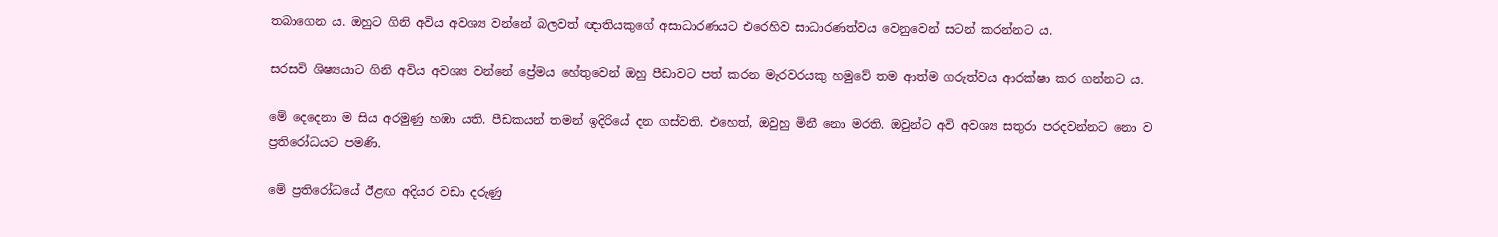තබාගෙන ය. ඔහුට ගිනි අවිය අවශ්‍ය වන්නේ බලවත් ඥාතියකුගේ අසාධාරණයට එරෙහිව සාධාරණත්වය වෙනුවෙන් සටන් කරන්නට ය.

සරසවි ශිෂ්‍යයාට ගිනි අවිය අවශ්‍ය වන්නේ ප්‍රේමය හේතුවෙන් ඔහු පීඩාවට පත් කරන මැරවරයකු හමුවේ තම ආත්ම ගරුත්වය ආරක්ෂා කර ගන්නට ය.

මේ දෙදෙනා ම සිය අරමුණු හඹා යති. පීඩකයන් තමන් ඉදිරියේ දන ගස්වති. එහෙත්, ඔවුහු මිනී නො මරති. ඔවුන්ට අවි අවශ්‍ය සතුරා පරදවන්නට නො ව ප්‍රතිරෝධයට පමණි.

මේ ප්‍රතිරෝධයේ ඊළඟ අදියර වඩා දරුණු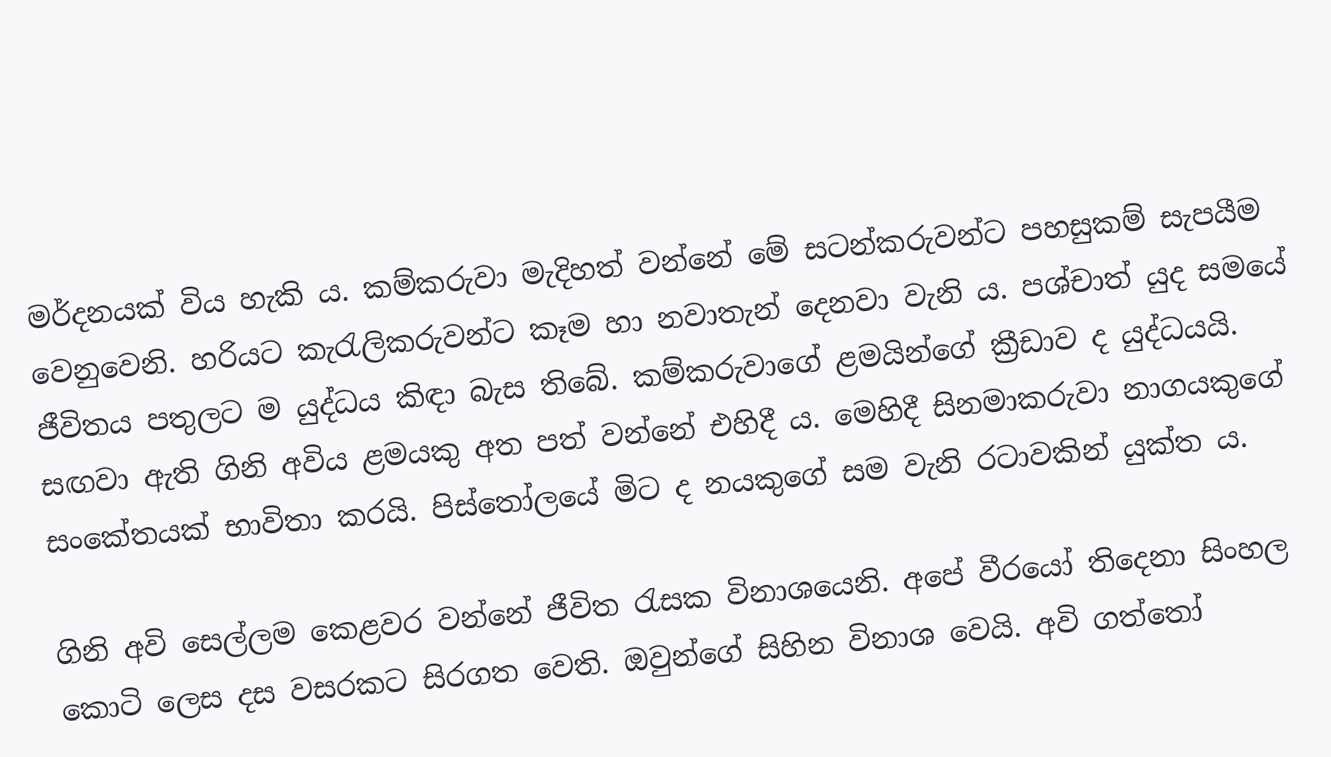මර්දනයක් විය හැකි ය. කම්කරුවා මැදිහත් වන්නේ මේ සටන්කරුවන්ට පහසුකම් සැපයීම වෙනුවෙනි. හරියට කැරැලිකරුවන්ට කෑම හා නවාතැන් දෙනවා වැනි ය. පශ්චාත් යුද සමයේ ජීවිතය පතුලට ම යුද්ධය කිඳා බැස තිබේ. කම්කරුවාගේ ළමයින්ගේ ක්‍රීඩාව ද යුද්ධයයි. සඟවා ඇති ගිනි අවිය ළමයකු අත පත් වන්නේ එහිදී ය. මෙහිදී සිනමාකරුවා නාගයකුගේ සංකේතයක් භාවිතා කරයි. පිස්තෝලයේ මිට ද නයකුගේ සම වැනි රටාවකින් යුක්ත ය.

ගිනි අවි සෙල්ලම කෙළවර වන්නේ ජීවිත රැසක විනාශයෙනි. අපේ වීරයෝ තිදෙනා සිංහල කොටි ලෙස දස වසරකට සිරගත වෙති. ඔවුන්ගේ සිහින විනාශ වෙයි. අවි ගත්තෝ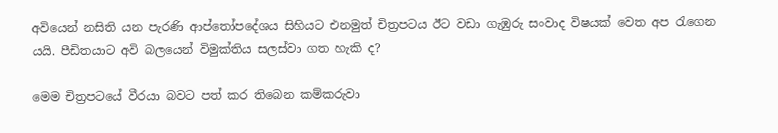අවියෙන් නසිති යන පැරණි ආප්තෝපදේශය සිහියට එනමුත් චිත්‍රපටය ඊට වඩා ගැඹුරු සංවාද විෂයක් වෙත අප රැගෙන යයි. පීඩිතයාට අවි බලයෙන් විමුක්තිය සලස්වා ගත හැකි ද?

මෙම චිත්‍රපටයේ වීරයා බවට පත් කර තිබෙන කම්කරුවා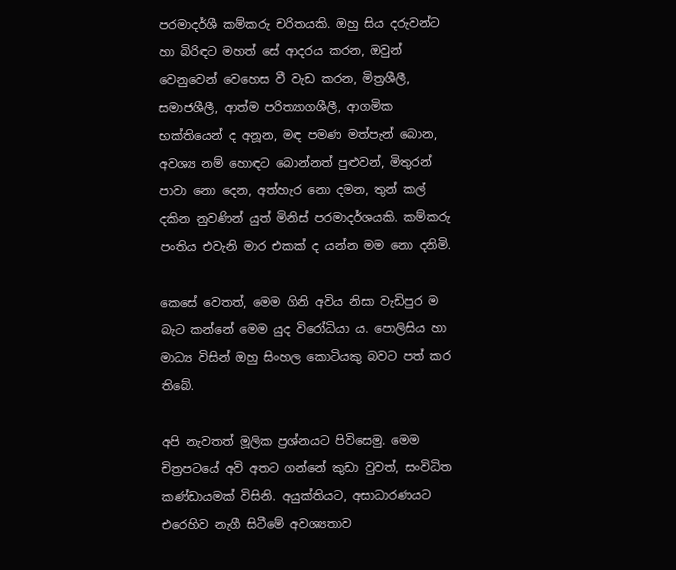පරමාදර්ශී කම්කරු චරිතයකි. ඔහු සිය දරුවන්ට හා බිරිඳට මහත් සේ ආදරය කරන, ඔවුන් වෙනුවෙන් වෙහෙස වී වැඩ කරන, මිත්‍රශීලී, සමාජශීලී, ආත්ම පරිත්‍යාගශීලී, ආගමික භක්තියෙන් ද අනූන, මඳ පමණ මත්පැන් බොන, අවශ්‍ය නම් හොඳට බොන්නත් පුළුවන්, මිතුරන් පාවා නො දෙන, අත්හැර නො දමන, තුන් කල් දකින නුවණින් යුත් මිනිස් පරමාදර්ශයකි. කම්කරු පංතිය එවැනි මාර එකක් ද යන්න මම නො දනිමි.

කෙසේ වෙතත්, මෙම ගිනි අවිය නිසා වැඩිපුර ම බැට කන්නේ මෙම යුද විරෝධියා ය. පොලිසිය හා මාධ්‍ය විසින් ඔහු සිංහල කොටියකු බවට පත් කර තිබේ.

අපි නැවතත් මූලික ප්‍රශ්නයට පිවිසෙමු. මෙම චිත්‍රපටයේ අවි අතට ගන්නේ කුඩා වුවත්, සංවිධිත කණ්ඩායමක් විසිනි. අයුක්තියට, අසාධාරණයට එරෙහිව නැගී සිටීමේ අවශ්‍යතාව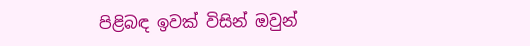පිළිබඳ ඉවක් විසින් ඔවුන්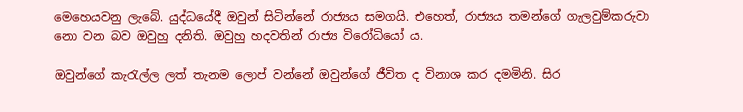මෙහෙයවනු ලැබේ. යුද්ධයේදී ඔවුන් සිටින්නේ රාජ්‍යය සමගයි. එහෙත්, රාජ්‍යය තමන්ගේ ගැලවුම්කරුවා නො වන බව ඔවුහු දනිති. ඔවුහු හදවතින් රාජ්‍ය විරෝධියෝ ය.

ඔවුන්ගේ කැරැල්ල ලත් තැනම ලොප් වන්නේ ඔවුන්ගේ ජීවිත ද විනාශ කර දමමිනි. සිර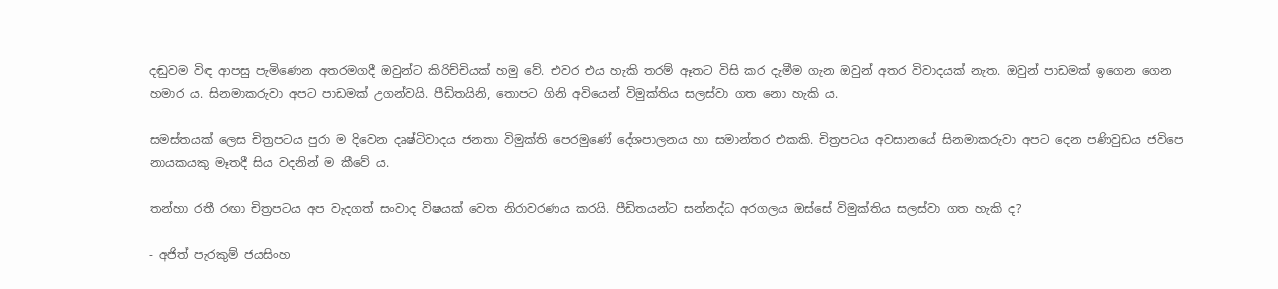දඬුවම විඳ ආපසු පැමිණෙන අතරමගදී ඔවුන්ට කිරිච්චියක් හමු වේ. එවර එය හැකි තරම් ඈතට විසි කර දැමීම ගැන ඔවුන් අතර විවාදයක් නැත. ඔවුන් පාඩමක් ඉගෙන ගෙන හමාර ය. සිනමාකරුවා අපට පාඩමක් උගන්වයි. පීඩිතයිනි, තොපට ගිනි අවියෙන් විමුක්තිය සලස්වා ගත නො හැකි ය.

සමස්තයක් ලෙස චිත්‍රපටය පුරා ම දිවෙන දෘෂ්ටිවාදය ජනතා විමුක්ති පෙරමුණේ දේශපාලනය හා සමාන්තර එකකි. චිත්‍රපටය අවසානයේ සිනමාකරුවා අපට දෙන පණිවුඩය ජවිපෙ නායකයකු මෑතදී සිය වදනින් ම කීවේ ය.

තන්හා රතී රඟා චිත්‍රපටය අප වැදගත් සංවාද විෂයක් වෙත නිරාවරණය කරයි. පීඩිතයන්ට සන්නද්ධ අරගලය ඔස්සේ විමුක්තිය සලස්වා ගත හැකි ද?

- අජිත් පැරකුම් ජයසිංහ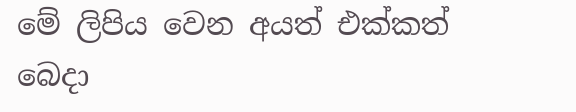මේ ලිපිය වෙන අයත් එක්කත් බෙදා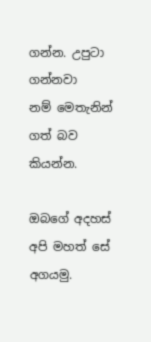ගන්න. උපුටා ගන්නවා නම් ‍මෙතැනින් ගත් බව කියන්න.

ඔබගේ අදහස් අපි මහත් සේ අගයමු.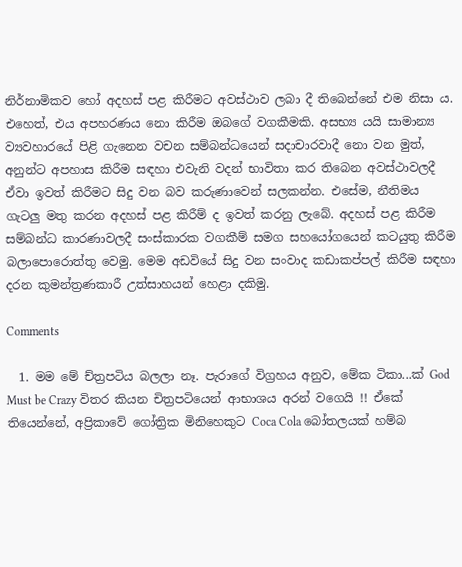නිර්නාමිකව හෝ අදහස් පළ කිරීමට අවස්ථාව ලබා දී තිබෙන්නේ එම නිසා ය. එහෙත්, එය අපහරණය නො කිරීම ඔබ‍ගේ වගකීමකි. අසභ්‍ය යයි සාමාන්‍ය ව්‍යවහාරයේ පිළි ගැනෙන වචන සම්බන්ධයෙන් සදාචාරවාදී නො වන මුත්, අනුන්ට අපහාස කිරීම සඳහා එවැනි වදන් භාවිතා කර තිබෙන අවස්ථාවලදී ඒවා ඉවත් කිරීමට සිදු වන බව කරුණාවෙන් සලකන්න. එසේම, නීතිමය ගැටලු මතු කරන අදහස් පළ කිරීම් ද ඉවත් කරනු ලැබේ. අදහස් පළ කිරීම සම්බන්ධ කාරණාවලදී සංස්කාරක වගකීම් සමග සහයෝගයෙන් කටයුතු කිරීම බලාපොරොත්තු වෙමු. මෙම අඩවියේ සිදු වන සංවාද කඩාකප්පල් කිරීම සඳහා දරන කුමන්ත්‍රණකාරී උත්සාහයන් හෙළා දකිමු.

Comments

  1. මම මේ ච්ත්‍රපටිය බලලා නෑ. පැරාගේ විග්‍රහය අනුව, මේක ටිකා...ක් God Must be Crazy විතර කියන චිත්‍රපටියෙන් ආභාශය අරන් වගෙයි !! ඒකේ තියෙන්නේ, අප්‍රිකාවේ ගෝත්‍රික මිනිහෙකුට Coca Cola බෝතලයක් හම්බ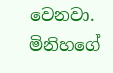වෙනවා. මිනිහගේ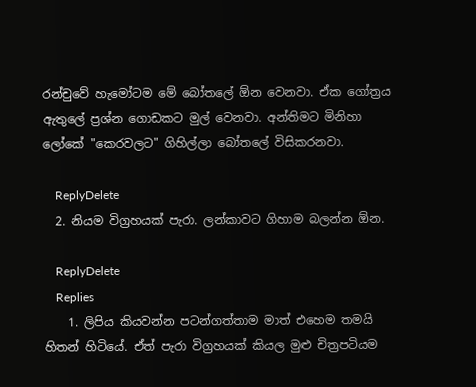රන්චුවේ හැමෝටම මේ බෝතලේ ඕන වෙනවා. ඒක ගෝත්‍රය ඇතුලේ ප්‍රශ්න ගොඩකට මුල් වෙනවා. අන්තිමට මිනිහා ලෝකේ "කෙරවලට" ගිහිල්ලා බෝතලේ විසිකරනවා.

    ReplyDelete
  2. නියම විග්‍රහයක් පැරා. ලන්කාවට ගිහාම බලන්න ඕන.

    ReplyDelete
    Replies
    1. ලිපිය කියවන්න පටන්ගත්තාම මාත් එහෙම තමයි හිතන් හිටියේ. ඒත් පැරා විග්‍රහයක් කියල මුළු චිත්‍රපටියම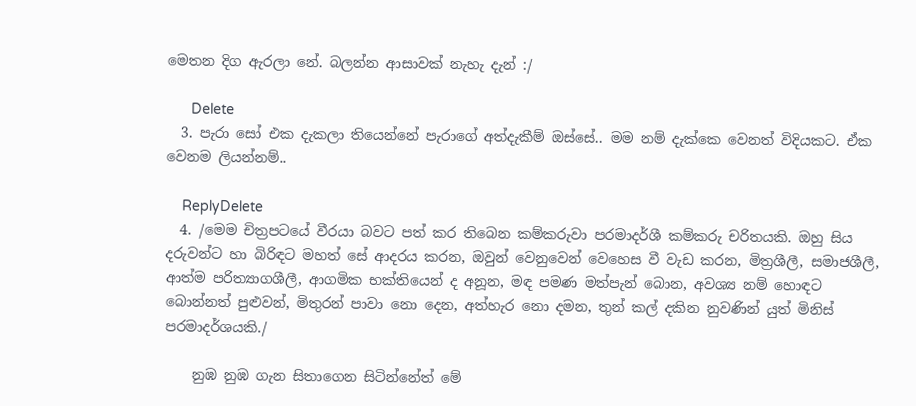මෙතන දිග ඇරලා නේ. බලන්න ආසාවක් නැහැ දැන් :/

      Delete
  3. පැරා සෝ එක දැකලා තියෙන්නේ පැරාගේ අත්දැකීම් ඔස්සේ.. මම නම් දැක්කෙ වෙනත් විදියකට. ඒක වෙනම ලියන්නම්..

    ReplyDelete
  4. /මෙම චිත්‍රපටයේ වීරයා බවට පත් කර තිබෙන කම්කරුවා පරමාදර්ශී කම්කරු චරිතයකි. ඔහු සිය දරුවන්ට හා බිරිඳට මහත් සේ ආදරය කරන, ඔවුන් වෙනුවෙන් වෙහෙස වී වැඩ කරන, මිත්‍රශීලී, සමාජශීලී, ආත්ම පරිත්‍යාගශීලී, ආගමික භක්තියෙන් ද අනූන, මඳ පමණ මත්පැන් බොන, අවශ්‍ය නම් හොඳට බොන්නත් පුළුවන්, මිතුරන් පාවා නො දෙන, අත්හැර නො දමන, තුන් කල් දකින නුවණින් යුත් මිනිස් පරමාදර්ශයකි./

    නුඹ නුඹ ගැන සිතාගෙන සිටින්නේත් මේ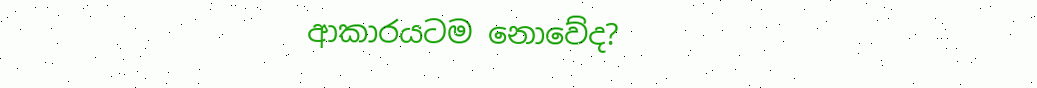ආකාරයටම නොවේද?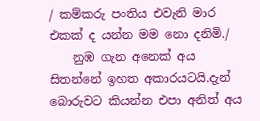/ කම්කරු පංතිය එවැනි මාර එකක් ද යන්න මම නො දනිමි./
    නුඹ ගැන අනෙක් අය සිතන්නේ ඉහත අකාරයටයි.දැන් බොරුවට කියන්න එපා අනිත් අය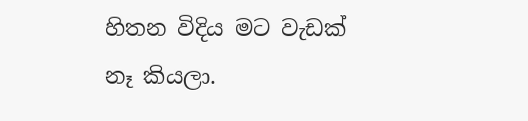හිතන විදිය මට වැඩක් නෑ කියලා.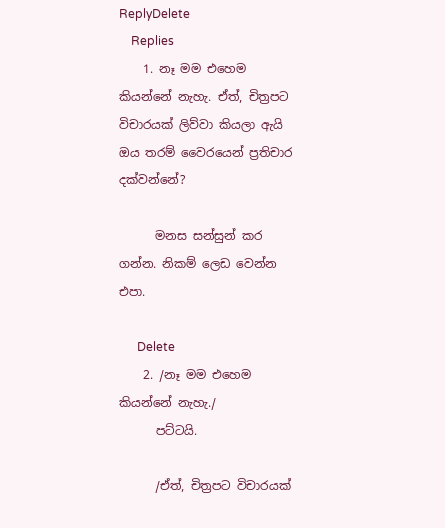ReplyDelete
    Replies
    1. නෑ මම එහෙම කියන්නේ නැහැ. ඒත්, චිත්‍රපට විචාරයක් ලිව්වා කියලා ඇයි ඔය තරම් වෛරයෙන් ප්‍රතිචාර දක්වන්නේ?

      මනස සන්සුන් කර ගන්න. නිකම් ලෙඩ වෙන්න එපා.

      Delete
    2. /නෑ මම එහෙම කියන්නේ නැහැ./
      පට්ටයි.

      /ඒත්, චිත්‍රපට විචාරයක්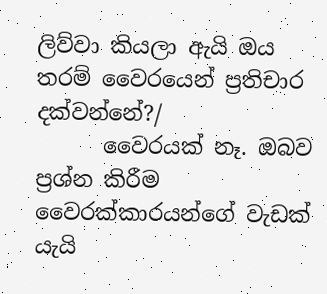ලිව්වා කියලා ඇයි ඔය තරම් වෛරයෙන් ප්‍රතිචාර දක්වන්නේ?/
      වෛරයක් නෑ. ඔබව ප්‍රශ්න කිරීම වෛරක්කාරයන්ගේ වැඩක් යැයි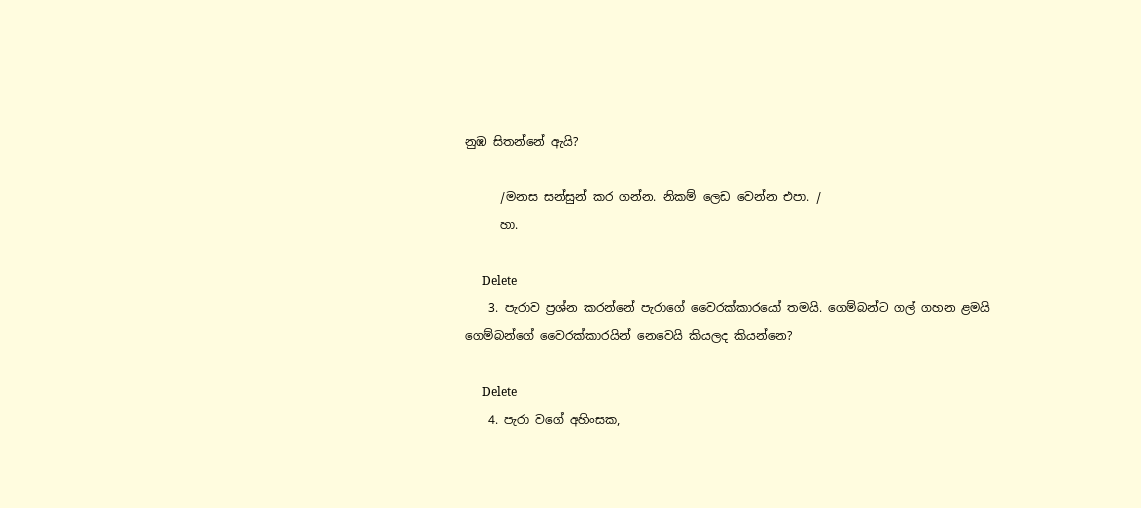නුඹ සිතන්නේ ඇයි?

      /මනස සන්සුන් කර ගන්න. නිකම් ලෙඩ වෙන්න එපා. /
      හා.

      Delete
    3. පැරාව ප්‍රශ්න කරන්නේ පැරාගේ වෛරක්කාරයෝ තමයි. ගෙම්බන්ට ගල් ගහන ළමයි ගෙම්බන්ගේ වෛරක්කාරයින් නෙවෙයි කියලද කියන්නෙ?

      Delete
    4. පැරා වගේ අහිංසක,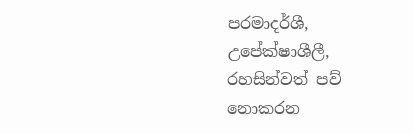පරමාදර්ශී, උපේක්ෂාශීලී, රහසින්වත් පව් නොකරන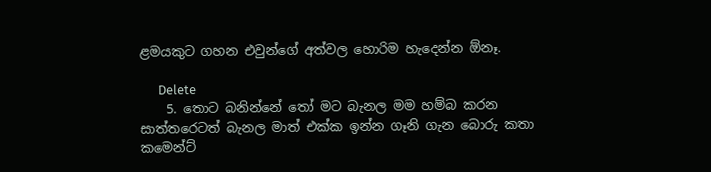ළමයකුට ගහන එවුන්ගේ අත්වල හොරිම හැදෙන්න ඕනෑ.

      Delete
    5. තොට බනින්නේ තෝ මට බැනල මම හම්බ කරන සාත්තරෙටත් බැනල මාත් එක්ක ඉන්න ගෑනි ගැන බොරු කතා කමෙන්ට්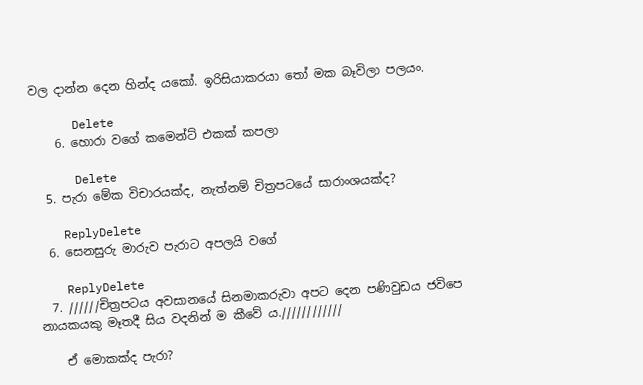වල දාන්න දෙන හින්ද යකෝ. ඉරිසියාකරයා තෝ මක බෑවිලා පලයං.

      Delete
    6. හොරා වගේ කමෙන්ට් එකක් කපලා

      Delete
  5. පැරා මේක විචාරයක්ද, නැත්නම් චිත්‍රපටයේ සාරාංශයක්ද?

    ReplyDelete
  6. සෙනසුරු මාරුව පැරාට අපලයි වගේ

    ReplyDelete
  7. //////චිත්‍රපටය අවසානයේ සිනමාකරුවා අපට දෙන පණිවුඩය ජවිපෙ නායකයකු මෑතදී සිය වදනින් ම කීවේ ය.////////////

    ඒ මොකක්ද පැරා?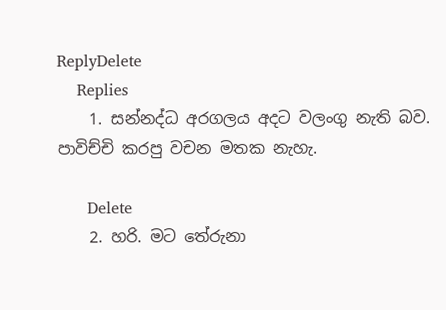ReplyDelete
    Replies
    1. සන්නද්ධ අරගලය අදට වලංගු නැති බව. පාවිච්චි කරපු වචන මතක නැහැ.

      Delete
    2. හරි. මට තේරුනා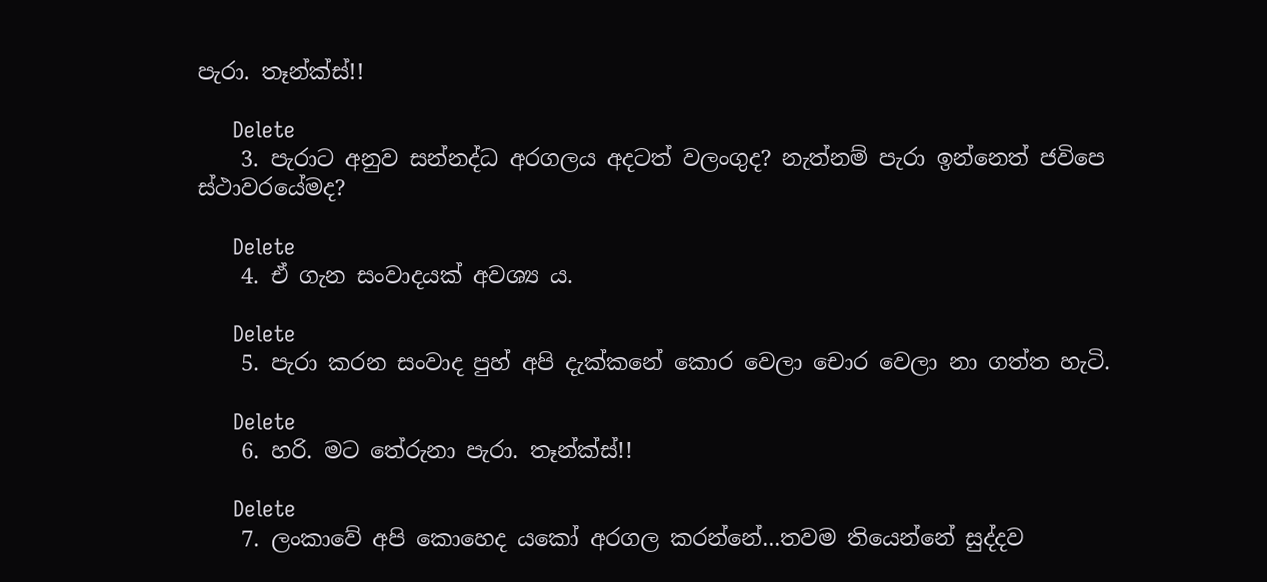පැරා. තෑන්ක්ස්!!

      Delete
    3. පැරාට අනුව සන්නද්ධ අරගලය අදටත් වලංගුද? නැත්නම් පැරා ඉන්නෙත් ජවිපෙ ස්ථාවරයේමද?

      Delete
    4. ඒ ගැන සංවාදයක් අවශ්‍ය ය.

      Delete
    5. පැරා කරන සංවාද පුහ් අපි දැක්කනේ කොර වෙලා චොර වෙලා නා ගත්ත හැටි.

      Delete
    6. හරි. මට තේරුනා පැරා. තෑන්ක්ස්!!

      Delete
    7. ලංකාවේ අපි කොහෙද යකෝ අරගල කරන්නේ...තවම තියෙන්නේ සුද්දව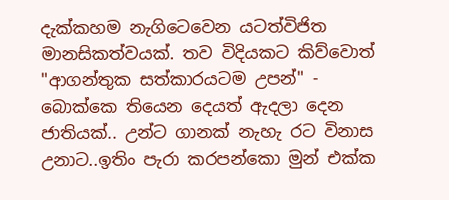දැක්කහම නැගිටෙවෙන යටත්විජිත මානසිකත්වයක්. තව විදියකට කිව්වොත් "ආගන්තුක සත්කාරයටම උපන්" - බොක්කෙ තියෙන දෙයත් ඇදලා දෙන ජාතියක්.. උන්ට ගානක් නැහැ රට විනාස උනාට..ඉතිං පැරා කරපන්කො මුන් එක්ක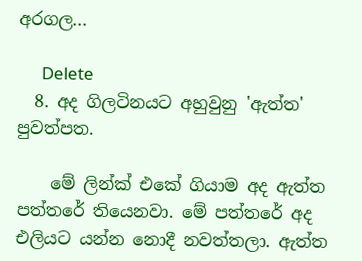අරගල...

      Delete
  8. අද ගිලටිනයට අහුවුනු 'ඇත්ත' පුවත්පත.

    මේ ලින්ක් එකේ ගියාම අද ඇත්ත පත්තරේ තියෙනවා. මේ පත්තරේ අද එලියට යන්න නොදී නවත්තලා. ඇත්ත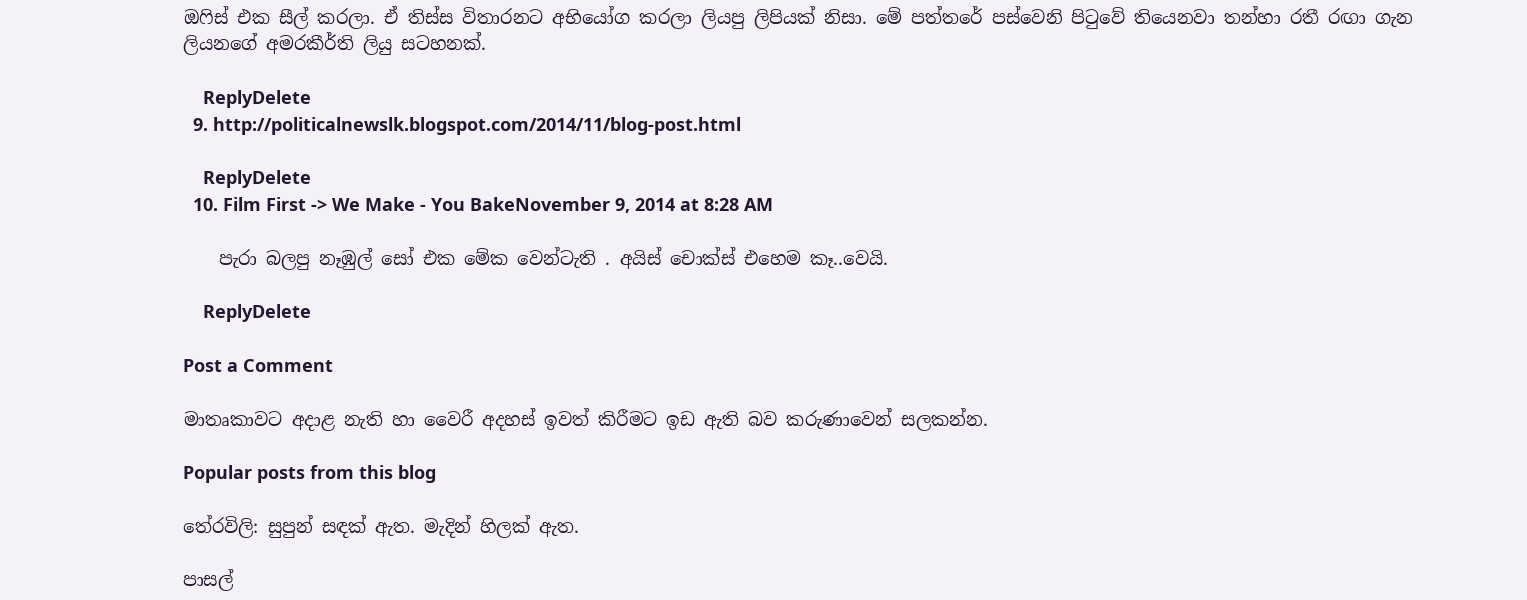ඔෆිස් එක සීල් කරලා. ඒ තිස්ස විතාරනට අභියෝග කරලා ලියපු ලිපියක් නිසා. මේ පත්තරේ පස්වෙනි පිටුවේ තියෙනවා තන්හා රතී රඟා ගැන ලියනගේ අමරකීර්ති ලියු සටහනක්.

    ReplyDelete
  9. http://politicalnewslk.blogspot.com/2014/11/blog-post.html

    ReplyDelete
  10. Film First -> We Make - You BakeNovember 9, 2014 at 8:28 AM

    පැරා බලපු නෑඹුල් සෝ එක මේක වෙන්ටැති . අයිස් චොක්ස් එහෙම කෑ..වෙයි.

    ReplyDelete

Post a Comment

මාතෘකාවට අදාළ නැති හා වෛරී අදහස් ඉවත් කිරීමට ඉඩ ඇති බව කරුණාවෙන් සලකන්න.

Popular posts from this blog

තේරවිලි: සුපුන් සඳක් ඇත. මැදින් හිලක් ඇත.

පාසල්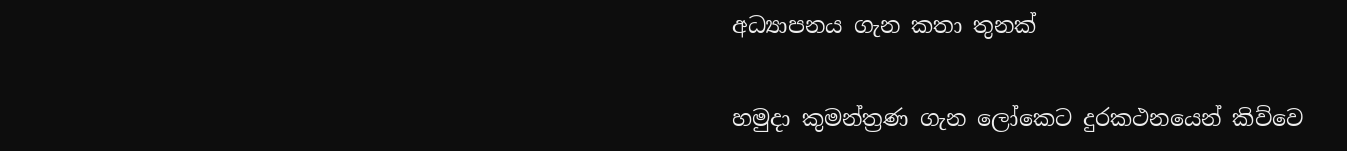අධ්‍යාපනය ගැන කතා තුනක්

හමුදා කුමන්ත්‍රණ ගැන ලෝකෙට දුරකථනයෙන් කිව්වෙ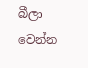බීලා වෙන්න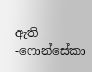ඇති -ෆොන්සේකා